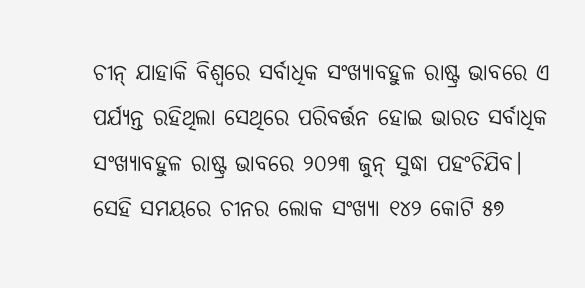ଚୀନ୍ ଯାହାକି ବିଶ୍ୱରେ ସର୍ବାଧିକ ସଂଖ୍ୟାବହୁଳ ରାଷ୍ଟ୍ର ଭାବରେ ଏ ପର୍ଯ୍ୟନ୍ତ ରହିଥିଲା ସେଥିରେ ପରିବର୍ତ୍ତନ ହୋଇ ଭାରତ ସର୍ବାଧିକ ସଂଖ୍ୟାବହୁଳ ରାଷ୍ଟ୍ର ଭାବରେ ୨୦୨୩ ଜୁନ୍ ସୁଦ୍ଧା ପହଂଚିଯିବ। ସେହି ସମୟରେ ଚୀନର ଲୋକ ସଂଖ୍ୟା ୧୪୨ କୋଟି ୫୭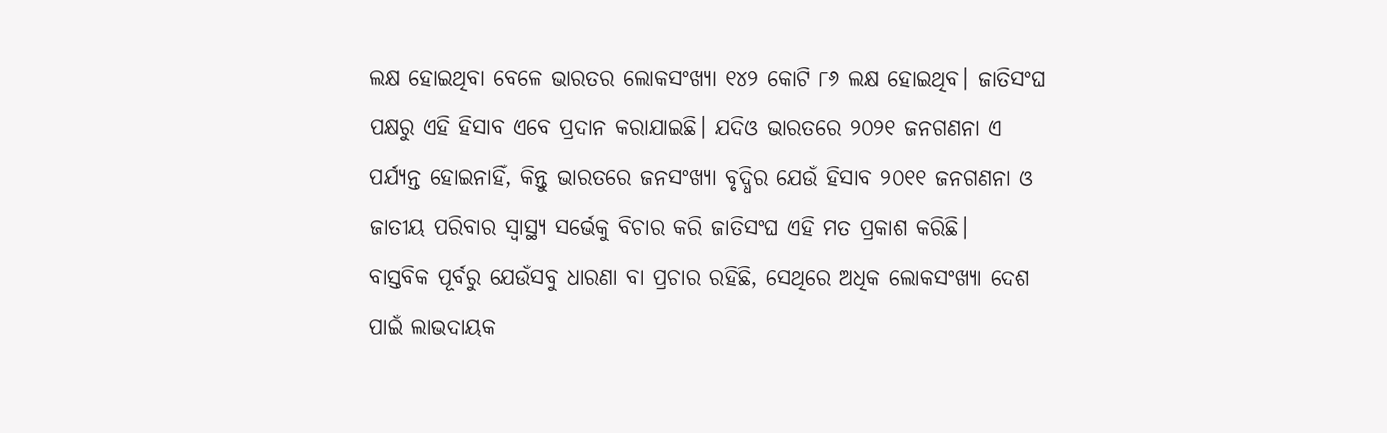ଲକ୍ଷ ହୋଇଥିବା ବେଳେ ଭାରତର ଲୋକସଂଖ୍ୟା ୧୪୨ କୋଟି ୮୬ ଲକ୍ଷ ହୋଇଥିବ। ଜାତିସଂଘ ପକ୍ଷରୁ ଏହି ହିସାବ ଏବେ ପ୍ରଦାନ କରାଯାଇଛି। ଯଦିଓ ଭାରତରେ ୨୦୨୧ ଜନଗଣନା ଏ ପର୍ଯ୍ୟନ୍ତ ହୋଇନାହିଁ, କିନ୍ତୁ ଭାରତରେ ଜନସଂଖ୍ୟା ବୃଦ୍ଧିର ଯେଉଁ ହିସାବ ୨୦୧୧ ଜନଗଣନା ଓ ଜାତୀୟ ପରିବାର ସ୍ୱାସ୍ଥ୍ୟ ସର୍ଭେକୁ ବିଚାର କରି ଜାତିସଂଘ ଏହି ମତ ପ୍ରକାଶ କରିଛି।
ବାସ୍ତବିକ ପୂର୍ବରୁ ଯେଉଁସବୁ ଧାରଣା ବା ପ୍ରଚାର ରହିଛି, ସେଥିରେ ଅଧିକ ଲୋକସଂଖ୍ୟା ଦେଶ ପାଇଁ ଲାଭଦାୟକ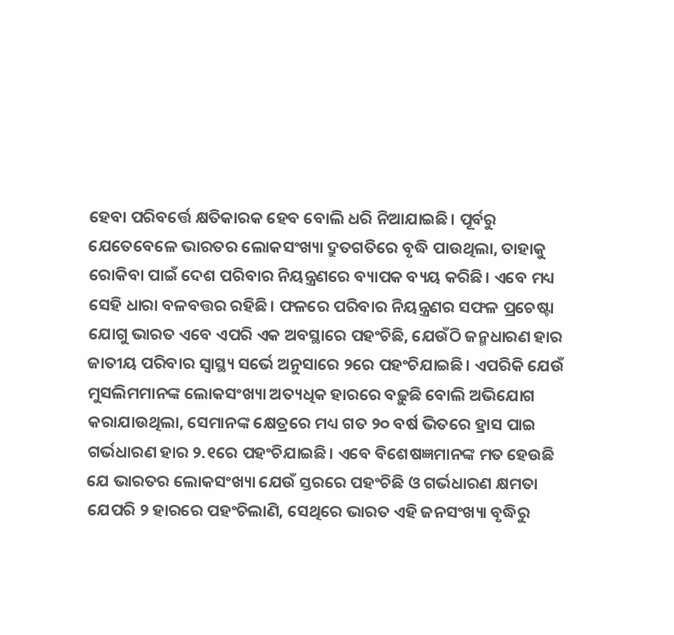ହେବା ପରିବର୍ତ୍ତେ କ୍ଷତିକାରକ ହେବ ବୋଲି ଧରି ନିଆଯାଇଛି। ପୂର୍ବରୁ ଯେତେବେଳେ ଭାରତର ଲୋକସଂଖ୍ୟା ଦ୍ରୁତଗତିରେ ବୃଦ୍ଧି ପାଉଥିଲା, ତାହାକୁ ରୋକିବା ପାଇଁ ଦେଶ ପରିବାର ନିୟନ୍ତ୍ରଣରେ ବ୍ୟାପକ ବ୍ୟୟ କରିଛି। ଏବେ ମଧ୍ୟ ସେହି ଧାରା ବଳବତ୍ତର ରହିଛି। ଫଳରେ ପରିବାର ନିୟନ୍ତ୍ରଣର ସଫଳ ପ୍ରଚେଷ୍ଟା ଯୋଗୁ ଭାରତ ଏବେ ଏପରି ଏକ ଅବସ୍ଥାରେ ପହଂଚିଛି, ଯେଉଁଠି ଜନ୍ମଧାରଣ ହାର ଜାତୀୟ ପରିବାର ସ୍ୱାସ୍ଥ୍ୟ ସର୍ଭେ ଅନୁସାରେ ୨ରେ ପହଂଚିଯାଇଛି। ଏପରିକି ଯେଉଁ ମୁସଲିମମାନଙ୍କ ଲୋକସଂଖ୍ୟା ଅତ୍ୟଧିକ ହାରରେ ବଢ଼ୁଛି ବୋଲି ଅଭିଯୋଗ କରାଯାଉଥିଲା, ସେମାନଙ୍କ କ୍ଷେତ୍ରରେ ମଧ୍ୟ ଗତ ୨୦ ବର୍ଷ ଭିତରେ ହ୍ରାସ ପାଇ ଗର୍ଭଧାରଣ ହାର ୨.୧ରେ ପହଂଚିଯାଇଛି। ଏବେ ବିଶେଷଜ୍ଞମାନଙ୍କ ମତ ହେଉଛି ଯେ ଭାରତର ଲୋକସଂଖ୍ୟା ଯେଉଁ ସ୍ତରରେ ପହଂଚିଛି ଓ ଗର୍ଭଧାରଣ କ୍ଷମତା ଯେପରି ୨ ହାରରେ ପହଂଚିଲାଣି, ସେଥିରେ ଭାରତ ଏହି ଜନସଂଖ୍ୟା ବୃଦ୍ଧିରୁ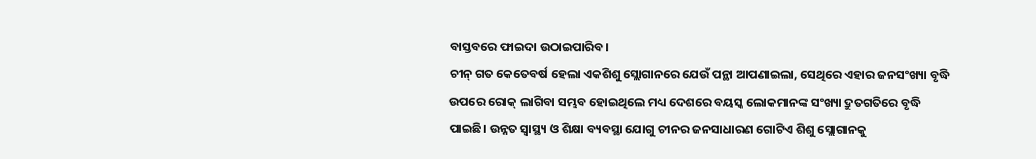ବାସ୍ତବରେ ଫାଇଦା ଉଠାଇପାରିବ।
ଚୀନ୍ ଗତ କେତେବର୍ଷ ହେଲା ଏକଶିଶୁ ସ୍ଲୋଗାନରେ ଯେଉଁ ପନ୍ଥା ଆପଣାଇଲା, ସେଥିରେ ଏହାର ଜନସଂଖ୍ୟା ବୃଦ୍ଧି ଉପରେ ରୋକ୍ ଲାଗିବା ସମ୍ଭବ ହୋଇଥିଲେ ମଧ୍ୟ ଦେଶରେ ବୟସ୍କ ଲୋକମାନଙ୍କ ସଂଖ୍ୟା ଦ୍ରୁତଗତିରେ ବୃଦ୍ଧି ପାଇଛି। ଉନ୍ନତ ସ୍ୱାସ୍ଥ୍ୟ ଓ ଶିକ୍ଷା ବ୍ୟବସ୍ଥା ଯୋଗୁ ଚୀନର ଜନସାଧାରଣ ଗୋଟିଏ ଶିଶୁ ସ୍ଲୋଗାନକୁ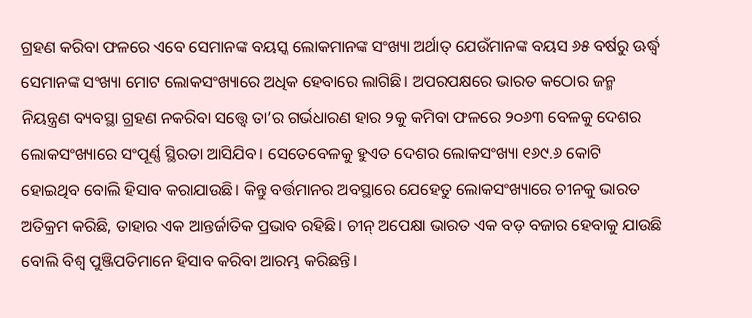ଗ୍ରହଣ କରିବା ଫଳରେ ଏବେ ସେମାନଙ୍କ ବୟସ୍କ ଲୋକମାନଙ୍କ ସଂଖ୍ୟା ଅର୍ଥାତ୍ ଯେଉଁମାନଙ୍କ ବୟସ ୬୫ ବର୍ଷରୁ ଊର୍ଦ୍ଧ୍ୱ ସେମାନଙ୍କ ସଂଖ୍ୟା ମୋଟ ଲୋକସଂଖ୍ୟାରେ ଅଧିକ ହେବାରେ ଲାଗିଛି। ଅପରପକ୍ଷରେ ଭାରତ କଠୋର ଜନ୍ମ ନିୟନ୍ତ୍ରଣ ବ୍ୟବସ୍ଥା ଗ୍ରହଣ ନକରିବା ସତ୍ତ୍ୱେ ତା’ର ଗର୍ଭଧାରଣ ହାର ୨କୁ କମିବା ଫଳରେ ୨୦୬୩ ବେଳକୁ ଦେଶର ଲୋକସଂଖ୍ୟାରେ ସଂପୂର୍ଣ୍ଣ ସ୍ଥିରତା ଆସିଯିବ। ସେତେବେଳକୁ ହୁଏତ ଦେଶର ଲୋକସଂଖ୍ୟା ୧୬୯.୬ କୋଟି ହୋଇଥିବ ବୋଲି ହିସାବ କରାଯାଉଛି। କିନ୍ତୁ ବର୍ତ୍ତମାନର ଅବସ୍ଥାରେ ଯେହେତୁ ଲୋକସଂଖ୍ୟାରେ ଚୀନକୁ ଭାରତ ଅତିକ୍ରମ କରିଛି, ତାହାର ଏକ ଆନ୍ତର୍ଜାତିକ ପ୍ରଭାବ ରହିଛି। ଚୀନ୍ ଅପେକ୍ଷା ଭାରତ ଏକ ବଡ଼ ବଜାର ହେବାକୁ ଯାଉଛି ବୋଲି ବିଶ୍ୱ ପୁଞ୍ଜିପତିମାନେ ହିସାବ କରିବା ଆରମ୍ଭ କରିଛନ୍ତି।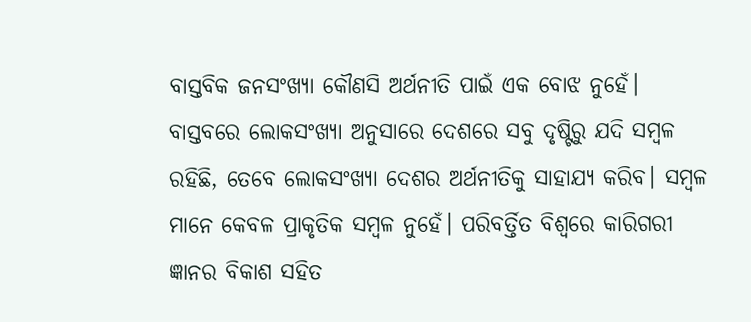ବାସ୍ତବିକ ଜନସଂଖ୍ୟା କୌଣସି ଅର୍ଥନୀତି ପାଇଁ ଏକ ବୋଝ ନୁହେଁ। ବାସ୍ତବରେ ଲୋକସଂଖ୍ୟା ଅନୁସାରେ ଦେଶରେ ସବୁ ଦୃଷ୍ଟିରୁ ଯଦି ସମ୍ବଳ ରହିଛି, ତେବେ ଲୋକସଂଖ୍ୟା ଦେଶର ଅର୍ଥନୀତିକୁ ସାହାଯ୍ୟ କରିବ। ସମ୍ବଳ ମାନେ କେବଳ ପ୍ରାକୃତିକ ସମ୍ବଳ ନୁହେଁ। ପରିବର୍ତ୍ତିତ ବିଶ୍ୱରେ କାରିଗରୀ ଜ୍ଞାନର ବିକାଶ ସହିତ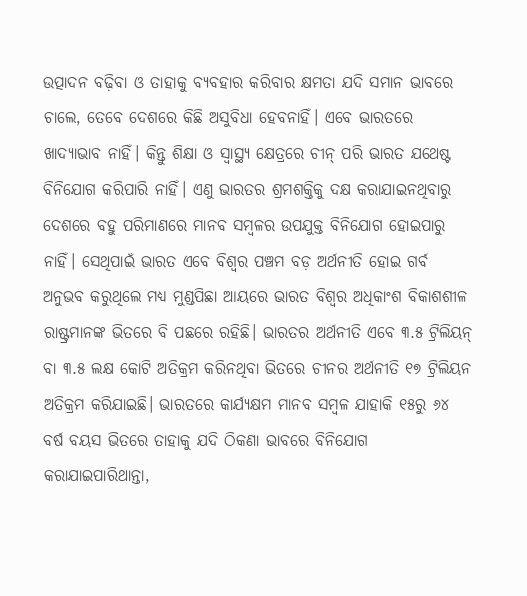ଉତ୍ପାଦନ ବଢ଼ିବା ଓ ତାହାକୁ ବ୍ୟବହାର କରିବାର କ୍ଷମତା ଯଦି ସମାନ ଭାବରେ ଚାଲେ, ତେବେ ଦେଶରେ କିଛି ଅସୁବିଧା ହେବନାହିଁ। ଏବେ ଭାରତରେ ଖାଦ୍ୟାଭାବ ନାହିଁ। କିନ୍ତୁ ଶିକ୍ଷା ଓ ସ୍ୱାସ୍ଥ୍ୟ କ୍ଷେତ୍ରରେ ଚୀନ୍ ପରି ଭାରତ ଯଥେଷ୍ଟ ବିନିଯୋଗ କରିପାରି ନାହିଁ। ଏଣୁ ଭାରତର ଶ୍ରମଶକ୍ତିକୁ ଦକ୍ଷ କରାଯାଇନଥିବାରୁ ଦେଶରେ ବହୁ ପରିମାଣରେ ମାନବ ସମ୍ବଳର ଉପଯୁକ୍ତ ବିନିଯୋଗ ହୋଇପାରୁ ନାହିଁ। ସେଥିପାଇଁ ଭାରତ ଏବେ ବିଶ୍ୱର ପଞ୍ଚମ ବଡ଼ ଅର୍ଥନୀତି ହୋଇ ଗର୍ବ ଅନୁଭବ କରୁଥିଲେ ମଧ୍ୟ ମୁଣ୍ଡପିଛା ଆୟରେ ଭାରତ ବିଶ୍ୱର ଅଧିକାଂଶ ବିକାଶଶୀଳ ରାଷ୍ଟ୍ରମାନଙ୍କ ଭିତରେ ବି ପଛରେ ରହିଛି। ଭାରତର ଅର୍ଥନୀତି ଏବେ ୩.୫ ଟ୍ରିଲିୟନ୍ ବା ୩.୫ ଲକ୍ଷ କୋଟି ଅତିକ୍ରମ କରିନଥିବା ଭିତରେ ଚୀନର ଅର୍ଥନୀତି ୧୭ ଟ୍ରିଲିୟନ ଅତିକ୍ରମ କରିଯାଇଛି। ଭାରତରେ କାର୍ଯ୍ୟକ୍ଷମ ମାନବ ସମ୍ବଳ ଯାହାକି ୧୫ରୁ ୬୪ ବର୍ଷ ବୟସ ଭିତରେ ତାହାକୁ ଯଦି ଠିକଣା ଭାବରେ ବିନିଯୋଗ କରାଯାଇପାରିଥାନ୍ତା,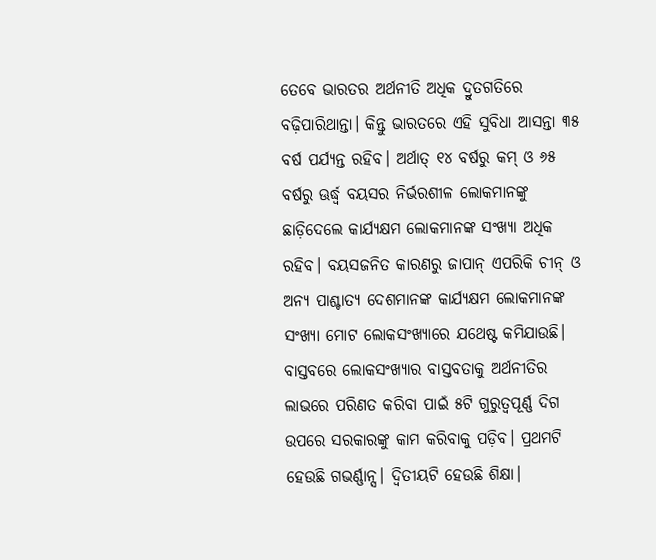ତେବେ ଭାରତର ଅର୍ଥନୀତି ଅଧିକ ଦ୍ରୁତଗତିରେ ବଢ଼ିପାରିଥାନ୍ତା। କିନ୍ତୁ ଭାରତରେ ଏହି ସୁବିଧା ଆସନ୍ତା ୩୫ ବର୍ଷ ପର୍ଯ୍ୟନ୍ତ ରହିବ। ଅର୍ଥାତ୍ ୧୪ ବର୍ଷରୁ କମ୍ ଓ ୬୫ ବର୍ଷରୁ ଊର୍ଦ୍ଧ୍ୱ ବୟସର ନିର୍ଭରଶୀଳ ଲୋକମାନଙ୍କୁ ଛାଡ଼ିଦେଲେ କାର୍ଯ୍ୟକ୍ଷମ ଲୋକମାନଙ୍କ ସଂଖ୍ୟା ଅଧିକ ରହିବ। ବୟସଜନିତ କାରଣରୁ ଜାପାନ୍ ଏପରିକି ଚୀନ୍ ଓ ଅନ୍ୟ ପାଶ୍ଚାତ୍ୟ ଦେଶମାନଙ୍କ କାର୍ଯ୍ୟକ୍ଷମ ଲୋକମାନଙ୍କ ସଂଖ୍ୟା ମୋଟ ଲୋକସଂଖ୍ୟାରେ ଯଥେଷ୍ଟ କମିଯାଉଛି।
ବାସ୍ତବରେ ଲୋକସଂଖ୍ୟାର ବାସ୍ତବତାକୁ ଅର୍ଥନୀତିର ଲାଭରେ ପରିଣତ କରିବା ପାଇଁ ୫ଟି ଗୁରୁତ୍ୱପୂର୍ଣ୍ଣ ଦିଗ ଉପରେ ସରକାରଙ୍କୁ କାମ କରିବାକୁ ପଡ଼ିବ। ପ୍ରଥମଟି ହେଉଛି ଗଭର୍ଣ୍ଣାନ୍ସ। ଦ୍ୱିତୀୟଟି ହେଉଛି ଶିକ୍ଷା।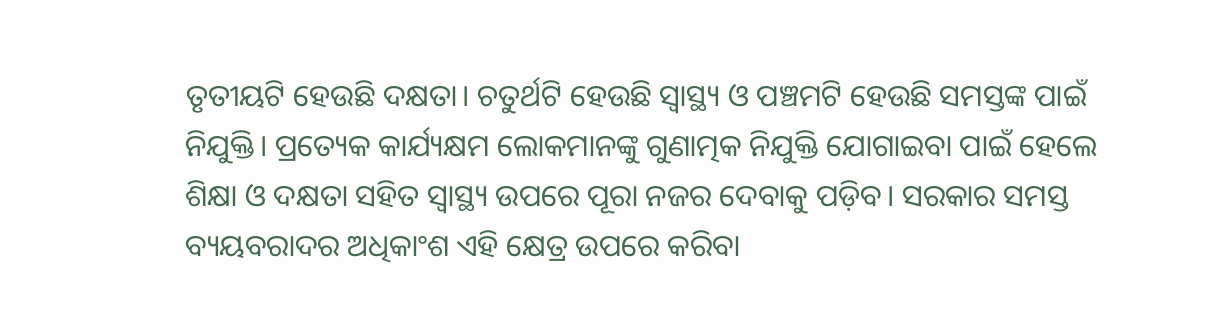ତୃତୀୟଟି ହେଉଛି ଦକ୍ଷତା। ଚତୁର୍ଥଟି ହେଉଛି ସ୍ୱାସ୍ଥ୍ୟ ଓ ପଞ୍ଚମଟି ହେଉଛି ସମସ୍ତଙ୍କ ପାଇଁ ନିଯୁକ୍ତି। ପ୍ରତ୍ୟେକ କାର୍ଯ୍ୟକ୍ଷମ ଲୋକମାନଙ୍କୁ ଗୁଣାତ୍ମକ ନିଯୁକ୍ତି ଯୋଗାଇବା ପାଇଁ ହେଲେ ଶିକ୍ଷା ଓ ଦକ୍ଷତା ସହିତ ସ୍ୱାସ୍ଥ୍ୟ ଉପରେ ପୂରା ନଜର ଦେବାକୁ ପଡ଼ିବ। ସରକାର ସମସ୍ତ ବ୍ୟୟବରାଦର ଅଧିକାଂଶ ଏହି କ୍ଷେତ୍ର ଉପରେ କରିବା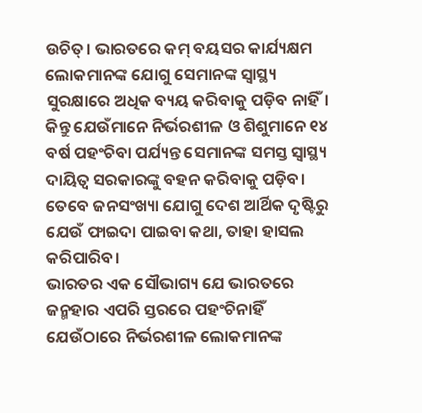ଉଚିତ୍। ଭାରତରେ କମ୍ ବୟସର କାର୍ଯ୍ୟକ୍ଷମ ଲୋକମାନଙ୍କ ଯୋଗୁ ସେମାନଙ୍କ ସ୍ୱାସ୍ଥ୍ୟ ସୁରକ୍ଷାରେ ଅଧିକ ବ୍ୟୟ କରିବାକୁ ପଡ଼ିବ ନାହିଁ। କିନ୍ତୁ ଯେଉଁମାନେ ନିର୍ଭରଶୀଳ ଓ ଶିଶୁମାନେ ୧୪ ବର୍ଷ ପହଂଚିବା ପର୍ଯ୍ୟନ୍ତ ସେମାନଙ୍କ ସମସ୍ତ ସ୍ୱାସ୍ଥ୍ୟ ଦାୟିତ୍ୱ ସରକାରଙ୍କୁ ବହନ କରିବାକୁ ପଡ଼ିବ। ତେବେ ଜନସଂଖ୍ୟା ଯୋଗୁ ଦେଶ ଆର୍ଥିକ ଦୃଷ୍ଟିରୁ ଯେଉଁ ଫାଇଦା ପାଇବା କଥା, ତାହା ହାସଲ କରିପାରିବ।
ଭାରତର ଏକ ସୌଭାଗ୍ୟ ଯେ ଭାରତରେ ଜନ୍ମହାର ଏପରି ସ୍ତରରେ ପହଂଚିନାହିଁ ଯେଉଁଠାରେ ନିର୍ଭରଶୀଳ ଲୋକମାନଙ୍କ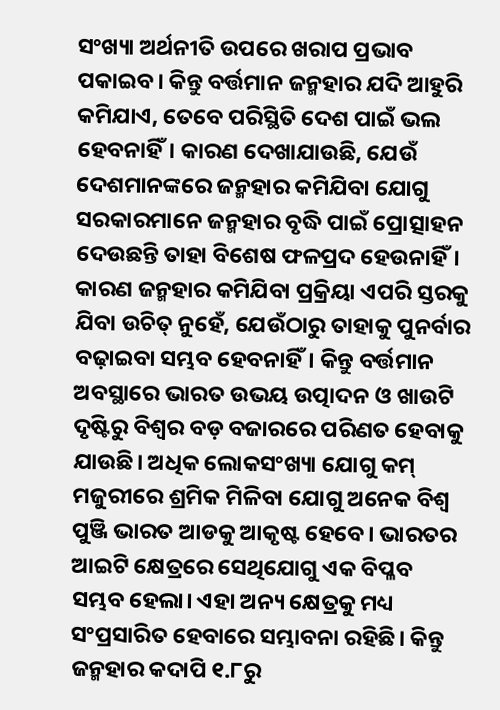ସଂଖ୍ୟା ଅର୍ଥନୀତି ଉପରେ ଖରାପ ପ୍ରଭାବ ପକାଇବ। କିନ୍ତୁ ବର୍ତ୍ତମାନ ଜନ୍ମହାର ଯଦି ଆହୁରି କମିଯାଏ, ତେବେ ପରିସ୍ଥିତି ଦେଶ ପାଇଁ ଭଲ ହେବନାହିଁ। କାରଣ ଦେଖାଯାଉଛି, ଯେଉଁ ଦେଶମାନଙ୍କରେ ଜନ୍ମହାର କମିଯିବା ଯୋଗୁ ସରକାରମାନେ ଜନ୍ମହାର ବୃଦ୍ଧି ପାଇଁ ପ୍ରୋତ୍ସାହନ ଦେଉଛନ୍ତି ତାହା ବିଶେଷ ଫଳପ୍ରଦ ହେଉନାହିଁ। କାରଣ ଜନ୍ମହାର କମିଯିବା ପ୍ରକ୍ରିୟା ଏପରି ସ୍ତରକୁ ଯିବା ଉଚିତ୍ ନୁହେଁ, ଯେଉଁଠାରୁ ତାହାକୁ ପୁନର୍ବାର ବଢ଼ାଇବା ସମ୍ଭବ ହେବନାହିଁ। କିନ୍ତୁ ବର୍ତ୍ତମାନ ଅବସ୍ଥାରେ ଭାରତ ଉଭୟ ଉତ୍ପାଦନ ଓ ଖାଉଟି ଦୃଷ୍ଟିରୁ ବିଶ୍ୱର ବଡ଼ ବଜାରରେ ପରିଣତ ହେବାକୁ ଯାଉଛି। ଅଧିକ ଲୋକସଂଖ୍ୟା ଯୋଗୁ କମ୍ ମଜୁରୀରେ ଶ୍ରମିକ ମିଳିବା ଯୋଗୁ ଅନେକ ବିଶ୍ୱ ପୁଞ୍ଜି ଭାରତ ଆଡକୁ ଆକୃଷ୍ଟ ହେବେ। ଭାରତର ଆଇଟି କ୍ଷେତ୍ରରେ ସେଥିଯୋଗୁ ଏକ ବିପ୍ଳବ ସମ୍ଭବ ହେଲା। ଏହା ଅନ୍ୟ କ୍ଷେତ୍ରକୁ ମଧ୍ୟ ସଂପ୍ରସାରିତ ହେବାରେ ସମ୍ଭାବନା ରହିଛି। କିନ୍ତୁ ଜନ୍ମହାର କଦାପି ୧.୮ରୁ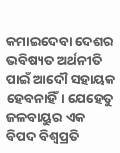କମାଇଦେବା ଦେଶର ଭବିଷ୍ୟତ ଅର୍ଥନୀତି ପାଇଁ ଆଦୌ ସହାୟକ ହେବନାହିଁ। ଯେହେତୁ ଜଳବାୟୁର ଏକ ବିପଦ ବିଶ୍ୱପ୍ରତି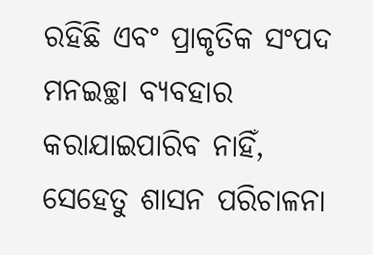ରହିଛି ଏବଂ ପ୍ରାକୃତିକ ସଂପଦ ମନଇଚ୍ଛା ବ୍ୟବହାର କରାଯାଇପାରିବ ନାହିଁ, ସେହେତୁ ଶାସନ ପରିଚାଳନା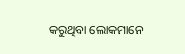କରୁଥିବା ଲୋକମାନେ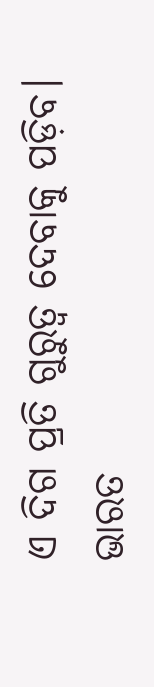ଏ ଦିଗ ପ୍ରତି ଗୁରୁତ୍ୱ ଦେବାକୁ ପଡ଼ିବ। ଭାରତ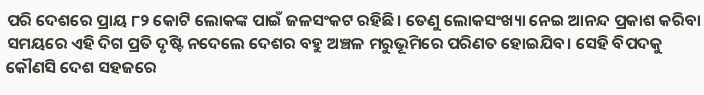ପରି ଦେଶରେ ପ୍ରାୟ ୮୨ କୋଟି ଲୋକଙ୍କ ପାଇଁ ଜଳସଂକଟ ରହିଛି। ତେଣୁ ଲୋକସଂଖ୍ୟା ନେଇ ଆନନ୍ଦ ପ୍ରକାଶ କରିବା ସମୟରେ ଏହି ଦିଗ ପ୍ରତି ଦୃଷ୍ଟି ନଦେଲେ ଦେଶର ବହୁ ଅଞ୍ଚଳ ମରୁଭୂମିରେ ପରିଣତ ହୋଇଯିବ। ସେହି ବିପଦକୁ କୌଣସି ଦେଶ ସହଜରେ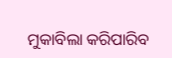ମୁକାବିଲା କରିପାରିବ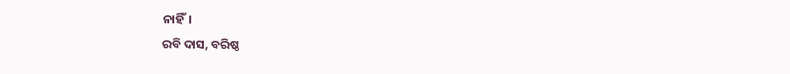ନାହିଁ।
ରବି ଦାସ, ବରିଷ୍ଠ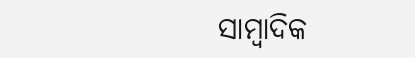ସାମ୍ବାଦିକ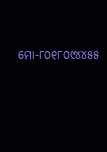ମୋ-୮୦୧୮୦୯୪୪୫୫